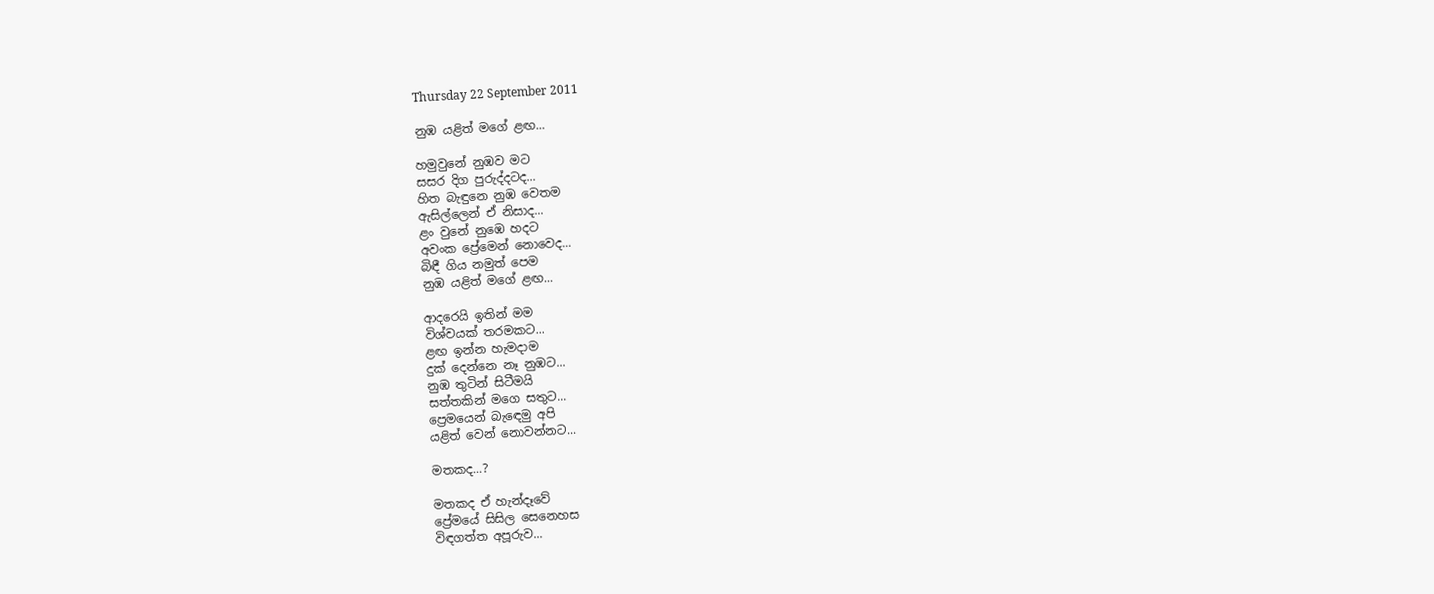Thursday 22 September 2011

නුඹ යළිත් මගේ ළඟ...

හමුවුනේ නුඹව මට
සසර දිග පුරුද්දටද...
හිත බැඳුනෙ නුඹ වෙතම
ඇසිල්ලෙන් ඒ නිසාද...
ළං වුනේ නුඹෙ හදට
අවංක ප්‍රේමෙන් නොවෙද...
බිඳී ගිය නමුත් පෙම
නුඹ යළිත් මගේ ළඟ...

ආදරෙයි ඉතින් මම
විශ්වයක් තරමකට...
ළඟ ඉන්න හැමදාම
දුක් දෙන්නෙ නෑ නුඹට...
නුඹ තුටින් සිටීමයි
සත්තකින් මගෙ සතුට...
ප්‍රෙමයෙන් බැඳෙමු අපි
යළිත් වෙන් නොවන්නට...

මතකද...?

මතකද ඒ හැන්දෑවේ
ප්‍රේමයේ සිසිල සෙනෙහස
විඳගත්ත අපූරුව...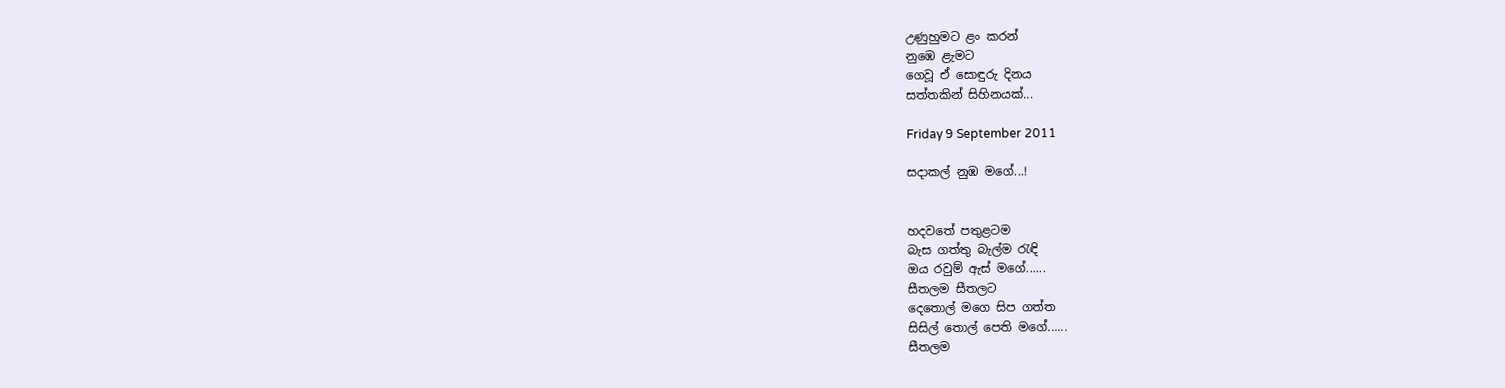උණුහුමට ළං කරන්
නුඹෙ ළැමට
ගෙවූ ඒ සොඳුරු දිනය
සත්තකින් සිහිනයක්...

Friday 9 September 2011

සදාකල් නුඹ මගේ...!


හදවතේ පතුළටම
බැස ගත්තු බැල්ම රැඳි
ඔය රවුම් ඇස් මගේ......
සීතලම සීතලට
දෙතොල් මගෙ සිප ගත්ත
සිසිල් තොල් පෙති මගේ......
සීතලම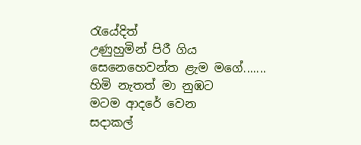රැයේදිත්
උණුහුමින් පිරී ගිය
සෙනෙහෙවන්ත ළැම මගේ.......
හිමි නැතත් මා නුඹට
මටම ආදරේ වෙන
සදාකල්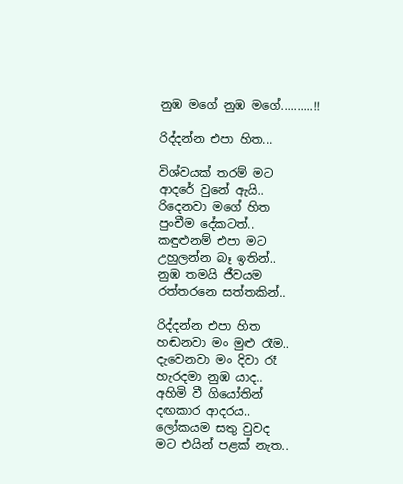නුඹ මගේ නුඹ මගේ..........!!

රිද්දන්න එපා හිත...

විශ්වයක් තරම් මට
ආදරේ වුනේ ඇයි..
රිදෙනවා මගේ හිත
පුංචීම දේකටත්..
කඳුළුනම් එපා මට
උහුලන්න බෑ ඉතින්..
නුඹ තමයි ජීවයම
රත්තරනෙ සත්තකින්..

රිද්දන්න එපා හිත
හඬනවා මං මුළු රෑම..
දැවෙනවා මං දිවා රෑ
හැරදමා නුඹ යාද..
අහිමි වී ගියෝතින්
දඟකාර ආදරය..
ලෝකයම සතු වුවද
මට එයින් පළක් නැත..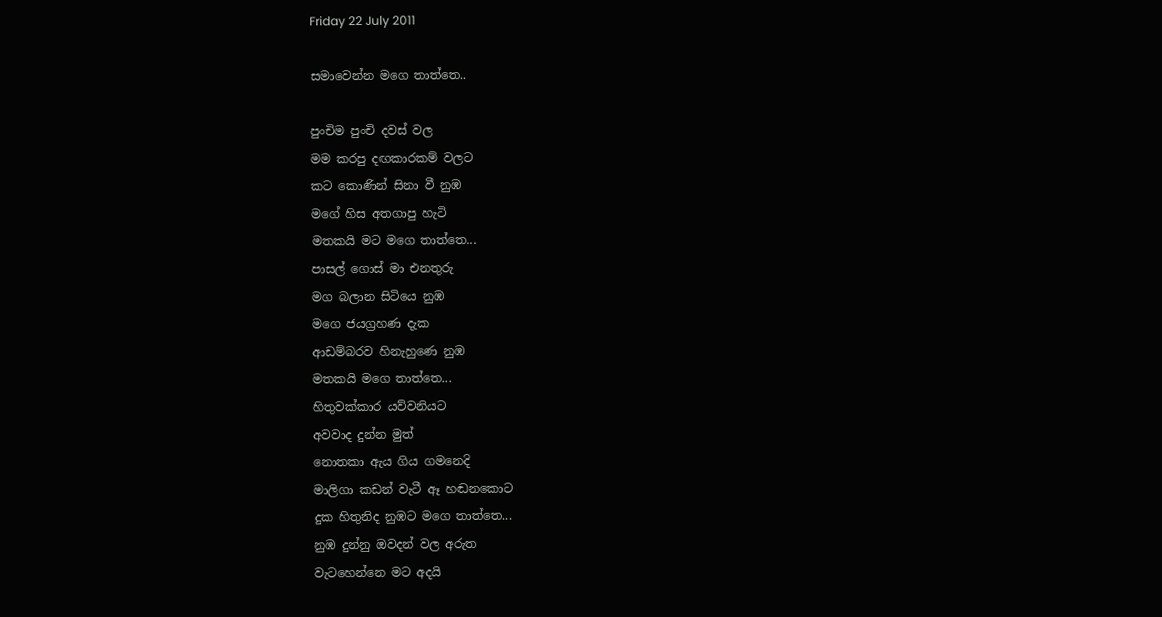Friday 22 July 2011

සමාවෙන්න මගෙ තාත්තෙ..

පුංචිම පුංචි දවස් වල
මම කරපු දඟකාරකම් වලට
කට කොණින් සිනා වී නුඹ
මගේ හිස අතගාපු හැටි
මතකයි මට මගෙ තාත්තෙ...
පාසල් ගොස් මා එනතුරු
මග බලාන සිටියෙ නුඹ
මගෙ ජයග්‍රහණ දැක
ආඩම්බරව හිනැහුණෙ නුඹ
මතකයි මගෙ තාත්තෙ...
හිතුවක්කාර යව්වනියට
අවවාද දුන්න මුත්
නොතකා ඇය ගිය ගමනෙදි
මාලිගා කඩන් වැටී ඈ හඬනකොට
දුක හිතුනිද නුඹට මගෙ තාත්තෙ...
නුඹ දුන්නු ඔවදන් වල අරුත
වැටහෙන්නෙ මට අදයි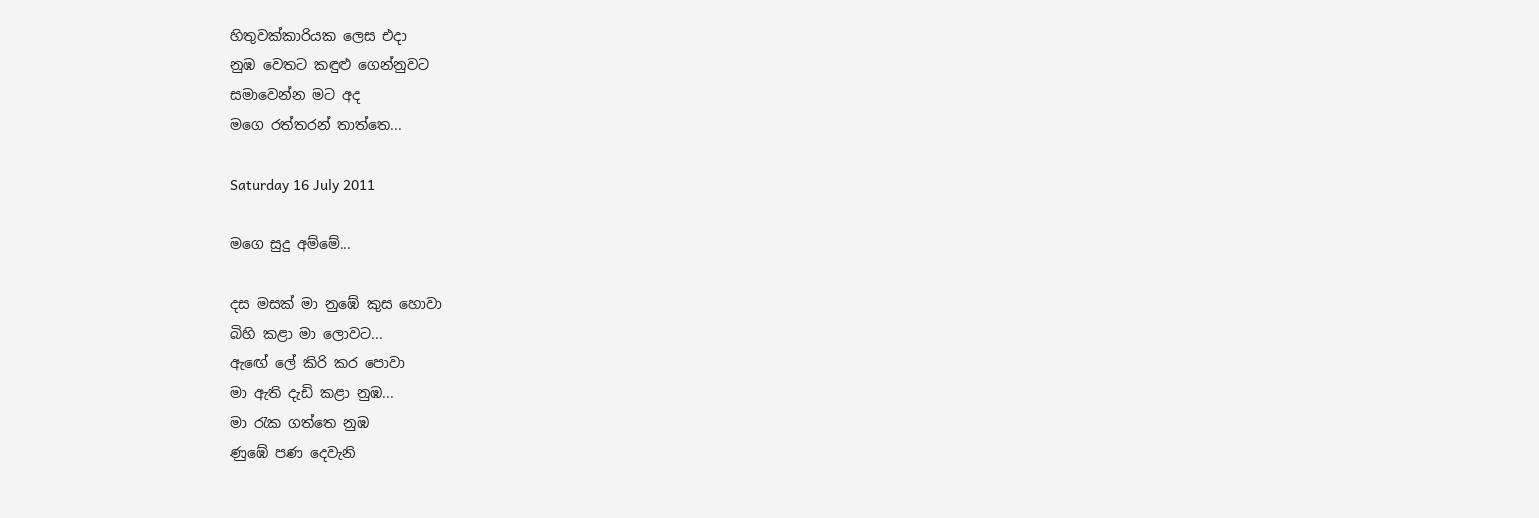හිතුවක්කාරියක ලෙස එදා
නුඹ වෙතට කඳුළු ගෙන්නුවට
සමාවෙන්න මට අද
මගෙ රත්තරන් තාත්තෙ...

Saturday 16 July 2011

මගෙ සුදු අම්මේ...

දස මසක් මා නුඹේ කුස හොවා
බිහි කළා මා ලොවට...
ඇඟේ ලේ කිරි කර පොවා
මා ඇති දැඩි කළා නුඹ...
මා රැක ගත්තෙ නුඹ
ණුඹේ පණ දෙවැනි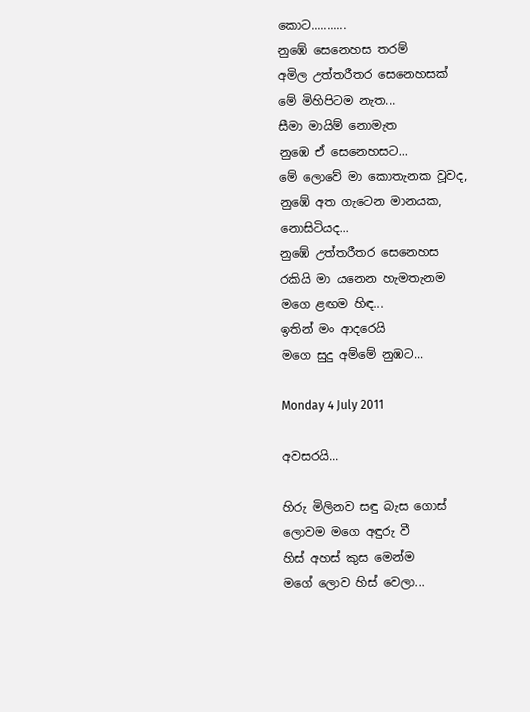කොට...........
නුඹේ සෙනෙහස තරම්
අමිල උත්තරීතර සෙනෙහසක්
මේ මිහිපිටම නැත...
සීමා මායිම් නොමැත
නුඹෙ ඒ සෙනෙහසට...
මේ ලොවේ මා කොතැනක වූවද,
නුඹේ අත ගැටෙන මානයක,
නොසිටියද...
නුඹේ උත්තරීතර සෙනෙහස
රකියි මා යනෙන හැමතැනම
මගෙ ළඟම හිඳ...
ඉතින් මං ආදරෙයි
මගෙ සුදු අම්මේ නුඹට...

Monday 4 July 2011

අවසරයි...

හිරු මිලිනව සඳු බැස ගොස්
ලොවම මගෙ අඳුරු වී
හිස් අහස් කුස මෙන්ම
මගේ ලොව හිස් වෙලා...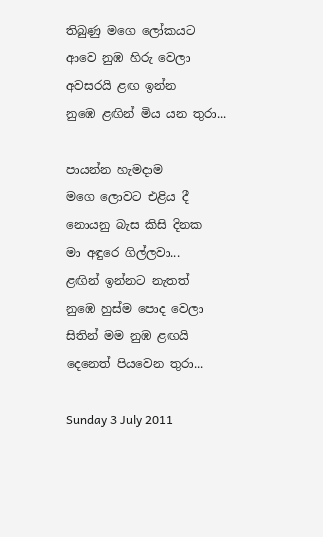තිබුණු මගෙ ලෝකයට
ආවෙ නුඹ හිරු වෙලා
අවසරයි ළඟ ඉන්න
නුඹෙ ළඟින් මිය යන තුරා...

පායන්න හැමදාම
මගෙ ලොවට එළිය දී
නොයනු බැස කිසි දිනක
මා අඳුරෙ ගිල්ලවා...
ළඟින් ඉන්නට නැතත්
නුඹෙ හුස්ම පොද වෙලා
සිතින් මම නුඹ ළඟයි
දෙනෙත් පියවෙන තුරා...

Sunday 3 July 2011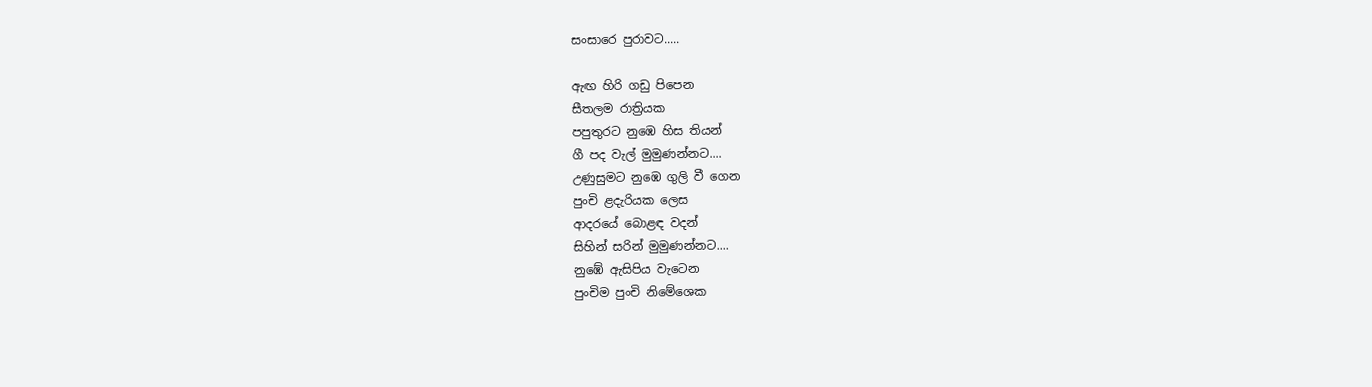සංසාරෙ පුරාවට.....

ඇඟ හිරි ගඩු පිපෙන
සීතලම රාත්‍රියක
පපුතුරට නුඹෙ හිස තියන්
ගී පද වැල් මුමුණන්නට....
උණුසුමට නුඹෙ ගුලි වී ගෙන
පුංචි ළදැරියක ලෙස
ආදරයේ බොළඳ වදන්
සිහින් සරින් මුමුණන්නට....
නුඹේ ඇසිපිය වැටෙන
පුංචිම පුංචි නිමේශෙක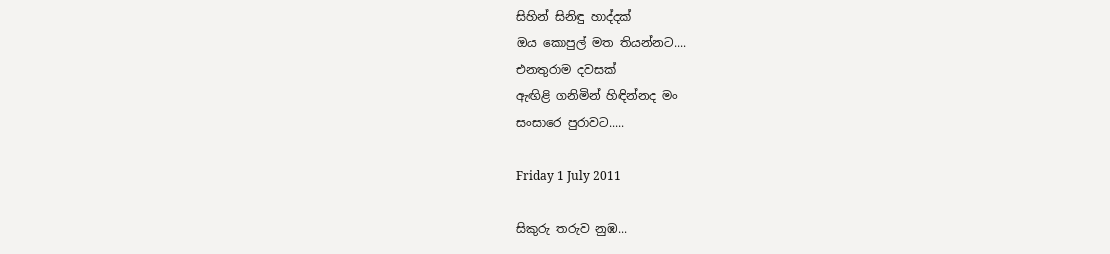සිහින් සිනිඳු හාද්දක්
ඔය කොපුල් මත තියන්නට....
එනතුරාම දවසක්
ඇඟිළි ගනිමින් හිඳින්නද මං
සංසාරෙ පුරාවට.....

Friday 1 July 2011

සිකුරු තරුව නුඹ...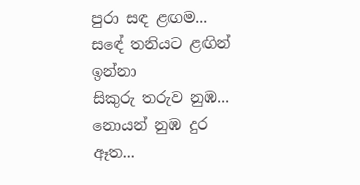පුරා සඳ ළඟම...
සඳේ තනියට ළඟින් ඉන්නා
සිකුරු තරුව නුඹ...
නොයන් නුඹ දුර ඈත...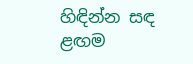හිඳින්න සඳ ළඟම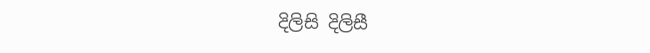දිලිසි දිලිසී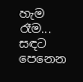හැම රෑම...
සඳට පෙනෙන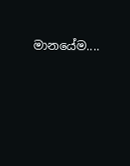මානයේම....